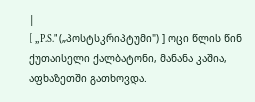|
[ „P.S." („პოსტსკრიპტუმი") ] ოცი წლის წინ ქუთაისელი ქალბატონი, მანანა კაშია, აფხაზეთში გათხოვდა.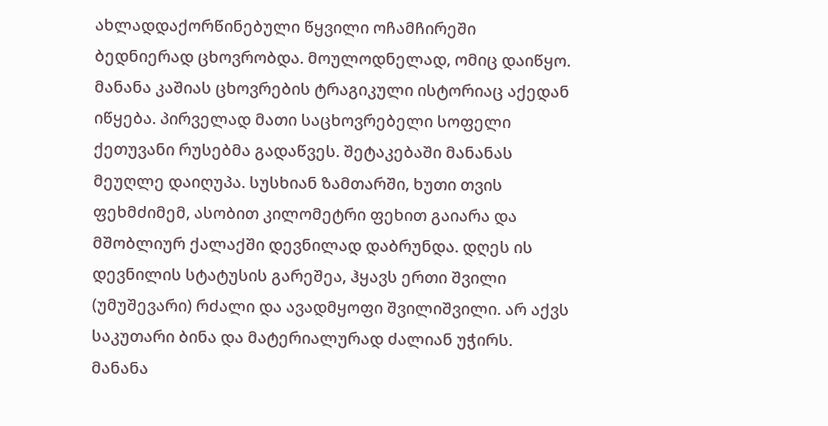ახლადდაქორწინებული წყვილი ოჩამჩირეში ბედნიერად ცხოვრობდა. მოულოდნელად, ომიც დაიწყო. მანანა კაშიას ცხოვრების ტრაგიკული ისტორიაც აქედან იწყება. პირველად მათი საცხოვრებელი სოფელი ქეთუვანი რუსებმა გადაწვეს. შეტაკებაში მანანას მეუღლე დაიღუპა. სუსხიან ზამთარში, ხუთი თვის ფეხმძიმემ, ასობით კილომეტრი ფეხით გაიარა და მშობლიურ ქალაქში დევნილად დაბრუნდა. დღეს ის დევნილის სტატუსის გარეშეა, ჰყავს ერთი შვილი (უმუშევარი) რძალი და ავადმყოფი შვილიშვილი. არ აქვს საკუთარი ბინა და მატერიალურად ძალიან უჭირს.
მანანა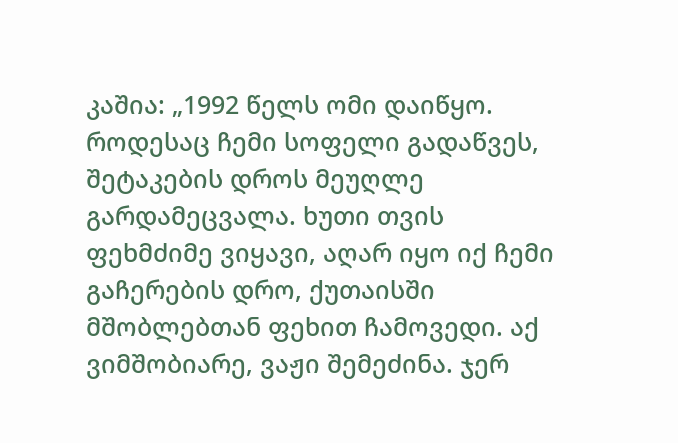კაშია: „1992 წელს ომი დაიწყო. როდესაც ჩემი სოფელი გადაწვეს, შეტაკების დროს მეუღლე გარდამეცვალა. ხუთი თვის ფეხმძიმე ვიყავი, აღარ იყო იქ ჩემი გაჩერების დრო, ქუთაისში მშობლებთან ფეხით ჩამოვედი. აქ ვიმშობიარე, ვაჟი შემეძინა. ჯერ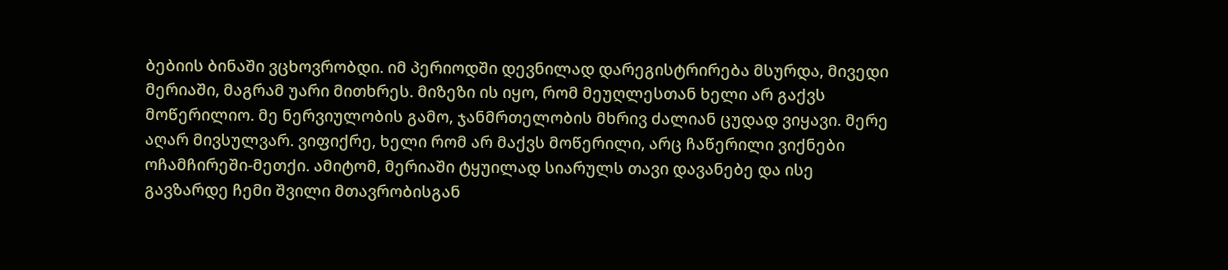ბებიის ბინაში ვცხოვრობდი. იმ პერიოდში დევნილად დარეგისტრირება მსურდა, მივედი მერიაში, მაგრამ უარი მითხრეს. მიზეზი ის იყო, რომ მეუღლესთან ხელი არ გაქვს მოწერილიო. მე ნერვიულობის გამო, ჯანმრთელობის მხრივ ძალიან ცუდად ვიყავი. მერე აღარ მივსულვარ. ვიფიქრე, ხელი რომ არ მაქვს მოწერილი, არც ჩაწერილი ვიქნები ოჩამჩირეში-მეთქი. ამიტომ, მერიაში ტყუილად სიარულს თავი დავანებე და ისე გავზარდე ჩემი შვილი მთავრობისგან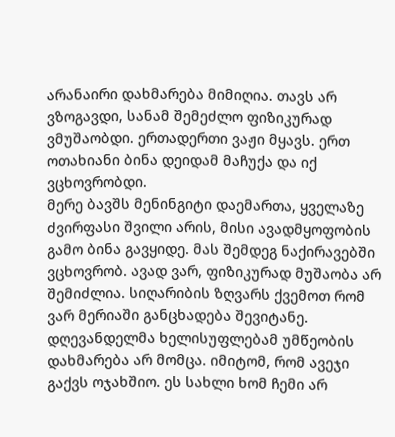არანაირი დახმარება მიმიღია. თავს არ ვზოგავდი, სანამ შემეძლო ფიზიკურად ვმუშაობდი. ერთადერთი ვაჟი მყავს. ერთ ოთახიანი ბინა დეიდამ მაჩუქა და იქ ვცხოვრობდი.
მერე ბავშს მენინგიტი დაემართა, ყველაზე ძვირფასი შვილი არის, მისი ავადმყოფობის გამო ბინა გავყიდე. მას შემდეგ ნაქირავებში ვცხოვრობ. ავად ვარ, ფიზიკურად მუშაობა არ შემიძლია. სიღარიბის ზღვარს ქვემოთ რომ ვარ მერიაში განცხადება შევიტანე. დღევანდელმა ხელისუფლებამ უმწეობის დახმარება არ მომცა. იმიტომ, რომ ავეჯი გაქვს ოჯახშიო. ეს სახლი ხომ ჩემი არ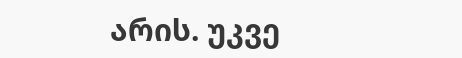არის. უკვე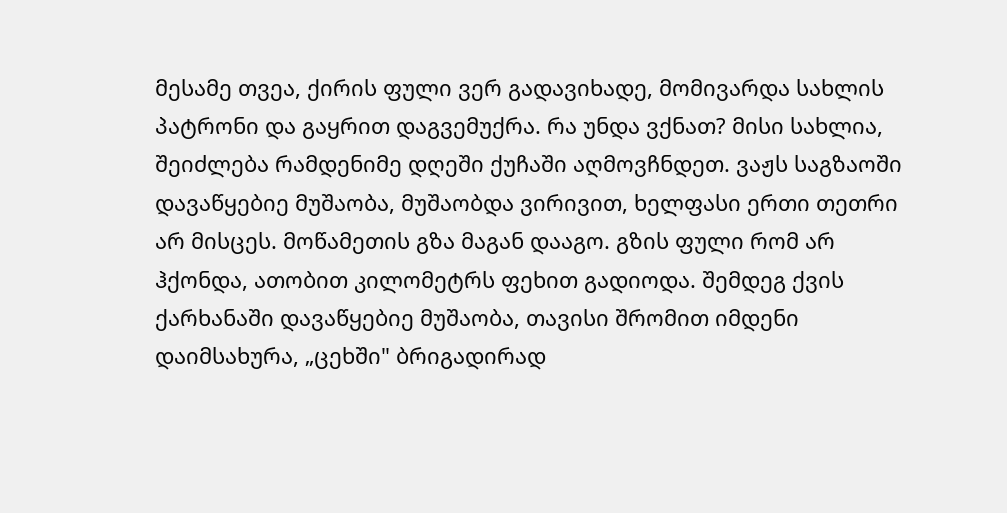მესამე თვეა, ქირის ფული ვერ გადავიხადე, მომივარდა სახლის პატრონი და გაყრით დაგვემუქრა. რა უნდა ვქნათ? მისი სახლია, შეიძლება რამდენიმე დღეში ქუჩაში აღმოვჩნდეთ. ვაჟს საგზაოში დავაწყებიე მუშაობა, მუშაობდა ვირივით, ხელფასი ერთი თეთრი არ მისცეს. მოწამეთის გზა მაგან დააგო. გზის ფული რომ არ ჰქონდა, ათობით კილომეტრს ფეხით გადიოდა. შემდეგ ქვის ქარხანაში დავაწყებიე მუშაობა, თავისი შრომით იმდენი დაიმსახურა, „ცეხში" ბრიგადირად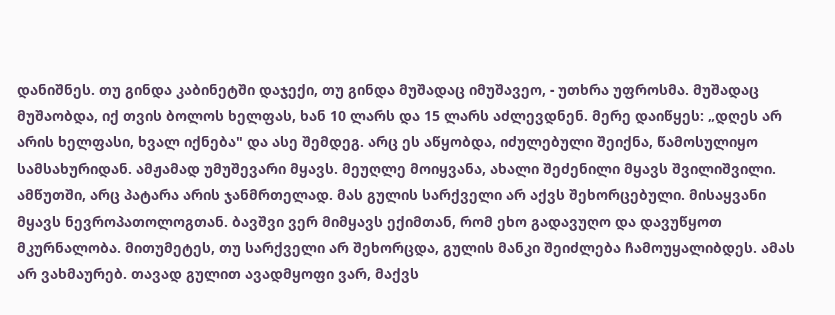დანიშნეს. თუ გინდა კაბინეტში დაჯექი, თუ გინდა მუშადაც იმუშავეო, - უთხრა უფროსმა. მუშადაც მუშაობდა, იქ თვის ბოლოს ხელფას, ხან 10 ლარს და 15 ლარს აძლევდნენ. მერე დაიწყეს: „დღეს არ არის ხელფასი, ხვალ იქნება" და ასე შემდეგ. არც ეს აწყობდა, იძულებული შეიქნა, წამოსულიყო სამსახურიდან. ამჟამად უმუშევარი მყავს. მეუღლე მოიყვანა, ახალი შეძენილი მყავს შვილიშვილი. ამწუთში, არც პატარა არის ჯანმრთელად. მას გულის სარქველი არ აქვს შეხორცებული. მისაყვანი მყავს ნევროპათოლოგთან. ბავშვი ვერ მიმყავს ექიმთან, რომ ეხო გადავუღო და დავუწყოთ მკურნალობა. მითუმეტეს, თუ სარქველი არ შეხორცდა, გულის მანკი შეიძლება ჩამოუყალიბდეს. ამას არ ვახმაურებ. თავად გულით ავადმყოფი ვარ, მაქვს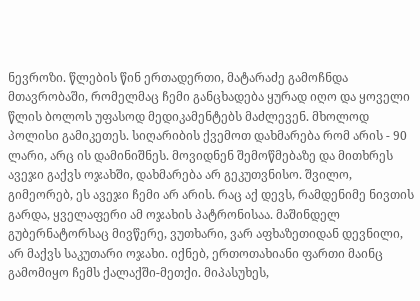ნევროზი. წლების წინ ერთადერთი, მატარაძე გამოჩნდა მთავრობაში, რომელმაც ჩემი განცხადება ყურად იღო და ყოველი წლის ბოლოს უფასოდ მედიკამენტებს მაძლევენ. მხოლოდ პოლისი გამიკეთეს. სიღარიბის ქვემოთ დახმარება რომ არის - 90 ლარი, არც ის დამინიშნეს. მოვიდნენ შემოწმებაზე და მითხრეს ავეჯი გაქვს ოჯახში, დახმარება არ გეკუთვნისო. შვილო, გიმეორებ, ეს ავეჯი ჩემი არ არის. რაც აქ დევს, რამდენიმე ნივთის გარდა, ყველაფერი ამ ოჯახის პატრონისაა. მაშინდელ გუბერნატორსაც მივწერე, ვუთხარი, ვარ აფხაზეთიდან დევნილი, არ მაქვს საკუთარი ოჯახი. იქნებ, ერთოთახიანი ფართი მაინც გამომიყო ჩემს ქალაქში-მეთქი. მიპასუხეს,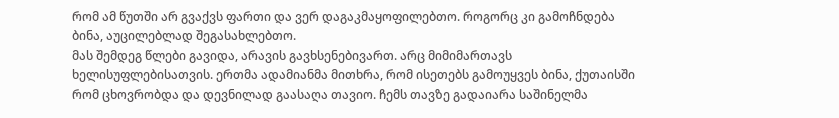რომ ამ წუთში არ გვაქვს ფართი და ვერ დაგაკმაყოფილებთო. როგორც კი გამოჩნდება ბინა, აუცილებლად შეგასახლებთო.
მას შემდეგ წლები გავიდა, არავის გავხსენებივართ. არც მიმიმართავს ხელისუფლებისათვის. ერთმა ადამიანმა მითხრა, რომ ისეთებს გამოუყვეს ბინა, ქუთაისში რომ ცხოვრობდა და დევნილად გაასაღა თავიო. ჩემს თავზე გადაიარა საშინელმა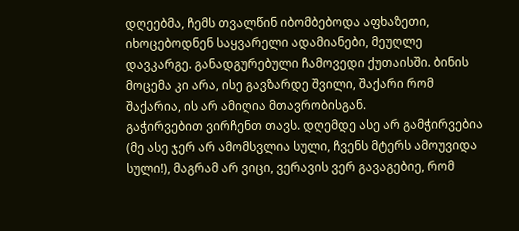დღეებმა, ჩემს თვალწინ იბომბებოდა აფხაზეთი, იხოცებოდნენ საყვარელი ადამიანები, მეუღლე დავკარგე. განადგურებული ჩამოვედი ქუთაისში. ბინის მოცემა კი არა, ისე გავზარდე შვილი, შაქარი რომ შაქარია, ის არ ამიღია მთავრობისგან.
გაჭირვებით ვირჩენთ თავს. დღემდე ასე არ გამჭირვებია (მე ასე ჯერ არ ამომსვლია სული, ჩვენს მტერს ამოუვიდა სული!), მაგრამ არ ვიცი, ვერავის ვერ გავაგებიე, რომ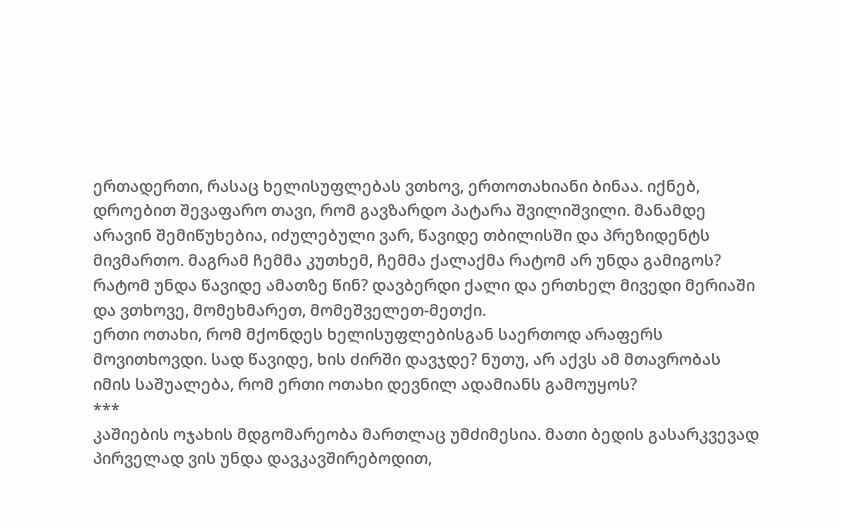ერთადერთი, რასაც ხელისუფლებას ვთხოვ, ერთოთახიანი ბინაა. იქნებ, დროებით შევაფარო თავი, რომ გავზარდო პატარა შვილიშვილი. მანამდე არავინ შემიწუხებია, იძულებული ვარ, წავიდე თბილისში და პრეზიდენტს მივმართო. მაგრამ ჩემმა კუთხემ, ჩემმა ქალაქმა რატომ არ უნდა გამიგოს? რატომ უნდა წავიდე ამათზე წინ? დავბერდი ქალი და ერთხელ მივედი მერიაში და ვთხოვე, მომეხმარეთ, მომეშველეთ-მეთქი.
ერთი ოთახი, რომ მქონდეს ხელისუფლებისგან საერთოდ არაფერს მოვითხოვდი. სად წავიდე, ხის ძირში დავჯდე? ნუთუ, არ აქვს ამ მთავრობას იმის საშუალება, რომ ერთი ოთახი დევნილ ადამიანს გამოუყოს?
***
კაშიების ოჯახის მდგომარეობა მართლაც უმძიმესია. მათი ბედის გასარკვევად პირველად ვის უნდა დავკავშირებოდით,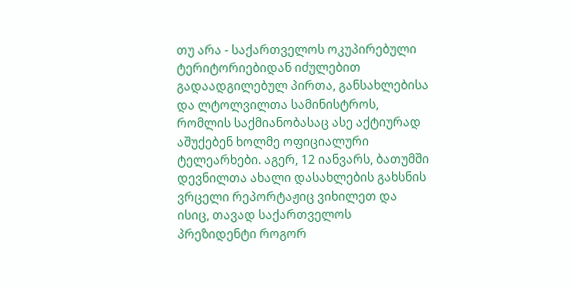თუ არა - საქართველოს ოკუპირებული ტერიტორიებიდან იძულებით გადაადგილებულ პირთა, განსახლებისა და ლტოლვილთა სამინისტროს, რომლის საქმიანობასაც ასე აქტიურად აშუქებენ ხოლმე ოფიციალური ტელეარხები. აგერ, 12 იანვარს, ბათუმში დევნილთა ახალი დასახლების გახსნის ვრცელი რეპორტაჟიც ვიხილეთ და ისიც, თავად საქართველოს პრეზიდენტი როგორ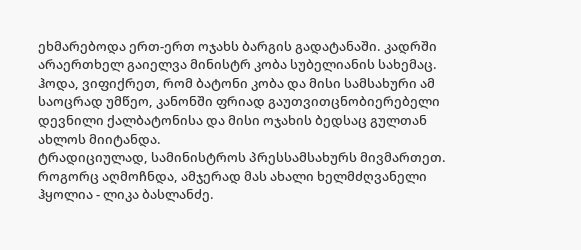ეხმარებოდა ერთ-ერთ ოჯახს ბარგის გადატანაში. კადრში არაერთხელ გაიელვა მინისტრ კობა სუბელიანის სახემაც.
ჰოდა, ვიფიქრეთ, რომ ბატონი კობა და მისი სამსახური ამ საოცრად უმწეო, კანონში ფრიად გაუთვითცნობიერებელი დევნილი ქალბატონისა და მისი ოჯახის ბედსაც გულთან ახლოს მიიტანდა.
ტრადიციულად, სამინისტროს პრესსამსახურს მივმართეთ. როგორც აღმოჩნდა, ამჯერად მას ახალი ხელმძღვანელი ჰყოლია - ლიკა ბასლანძე.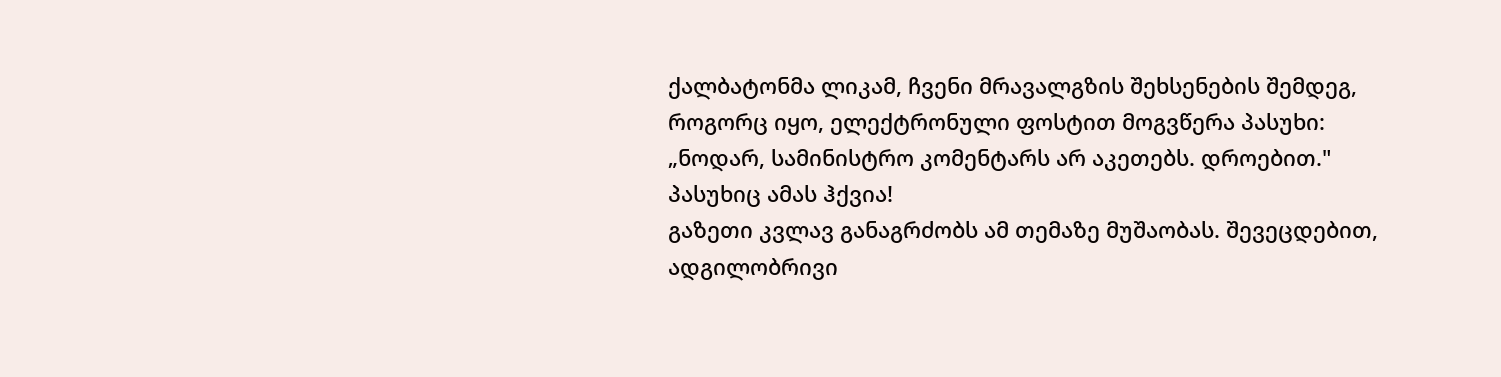ქალბატონმა ლიკამ, ჩვენი მრავალგზის შეხსენების შემდეგ, როგორც იყო, ელექტრონული ფოსტით მოგვწერა პასუხი:
„ნოდარ, სამინისტრო კომენტარს არ აკეთებს. დროებით."
პასუხიც ამას ჰქვია!
გაზეთი კვლავ განაგრძობს ამ თემაზე მუშაობას. შევეცდებით, ადგილობრივი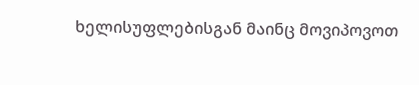ხელისუფლებისგან მაინც მოვიპოვოთ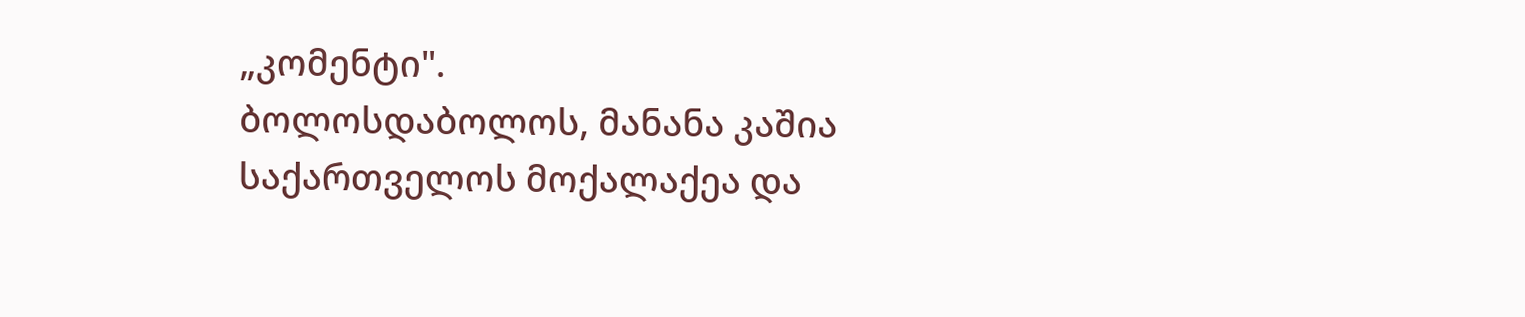„კომენტი".
ბოლოსდაბოლოს, მანანა კაშია საქართველოს მოქალაქეა და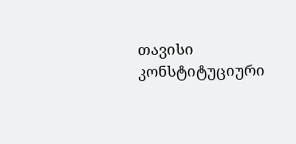თავისი კონსტიტუციური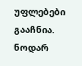უფლებები გააჩნია.
ნოდარ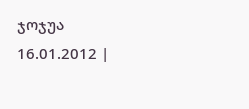ჯოჯუა
16.01.2012 |